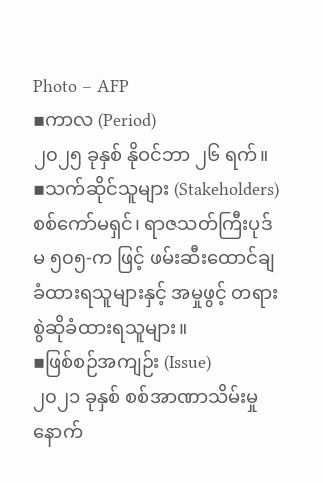Photo – AFP
▪ကာလ (Period)
၂၀၂၅ ခုနှစ် နိုဝင်ဘာ ၂၆ ရက်။
▪သက်ဆိုင်သူများ (Stakeholders)
စစ်ကော်မရှင်၊ ရာဇသတ်ကြီးပုဒ်မ ၅၀၅-က ဖြင့် ဖမ်းဆီးထောင်ချခံထားရသူများနှင့် အမှုဖွင့် တရားစွဲဆိုခံထားရသူများ။
▪ဖြစ်စဉ်အကျဉ်း (Issue)
၂၀၂၁ ခုနှစ် စစ်အာဏာသိမ်းမှုနောက်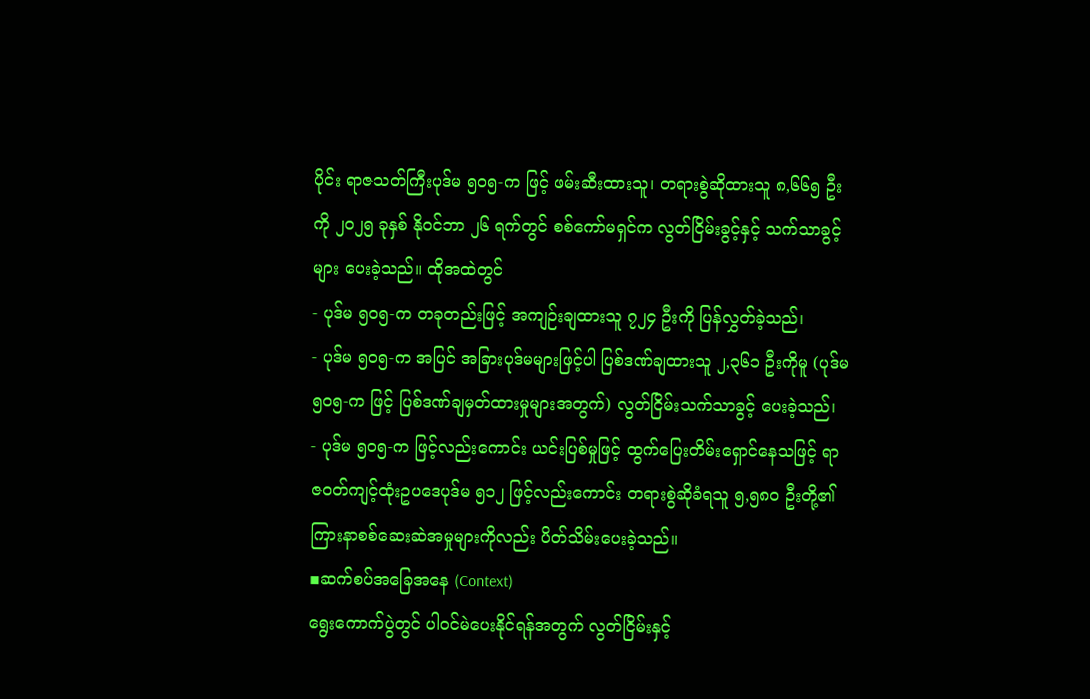ပိုင်း ရာဇသတ်ကြီးပုဒ်မ ၅၀၅-က ဖြင့် ဖမ်းဆီးထားသူ၊ တရားစွဲဆိုထားသူ ၈,၆၆၅ ဦးကို ၂၀၂၅ ခုနှစ် နိုဝင်ဘာ ၂၆ ရက်တွင် စစ်ကော်မရှင်က လွတ်ငြိမ်းခွင့်နှင့် သက်သာခွင့်များ ပေးခဲ့သည်။ ထိုအထဲတွင်
- ပုဒ်မ ၅၀၅-က တခုတည်းဖြင့် အကျဉ်းချထားသူ ၇၂၄ ဦးကို ပြန်လွှတ်ခဲ့သည်၊
- ပုဒ်မ ၅၀၅-က အပြင် အခြားပုဒ်မများဖြင့်ပါ ပြစ်ဒဏ်ချထားသူ ၂,၃၆၁ ဦးကိုမူ (ပုဒ်မ ၅၀၅-က ဖြင့် ပြစ်ဒဏ်ချမှတ်ထားမှုများအတွက်) လွတ်ငြိမ်းသက်သာခွင့် ပေးခဲ့သည်၊
- ပုဒ်မ ၅၀၅-က ဖြင့်လည်းကောင်း ယင်းပြစ်မှုဖြင့် ထွက်ပြေးတိမ်းရှောင်နေသဖြင့် ရာဇဝတ်ကျင့်ထုံးဥပဒေပုဒ်မ ၅၁၂ ဖြင့်လည်းကောင်း တရားစွဲဆိုခံရသူ ၅,၅၈၀ ဦးတို့၏ ကြားနာစစ်ဆေးဆဲအမှုများကိုလည်း ပိတ်သိမ်းပေးခဲ့သည်။
▪ဆက်စပ်အခြေအနေ (Context)
ရွေးကောက်ပွဲတွင် ပါဝင်မဲပေးနိုင်ရန်အတွက် လွတ်ငြိမ်းနှင့်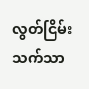လွတ်ငြိမ်းသက်သာ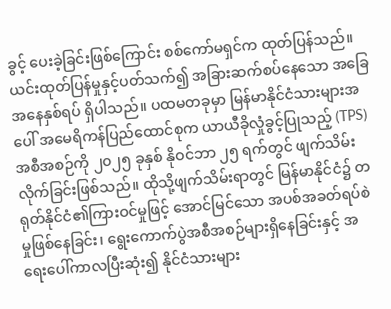ခွင့် ပေးခဲ့ခြင်းဖြစ်ကြောင်း စစ်ကော်မရှင်က ထုတ်ပြန်သည်။ ယင်းထုတ်ပြန်မှုနှင့်ပတ်သက်၍ အခြားဆက်စပ်နေသော အခြေအနေနှစ်ရပ် ရှိပါသည်။ ပထမတခုမှာ မြန်မာနိုင်ငံသားများအပေါ် အမေရိကန်ပြည်ထောင်စုက ယာယီခိုလှုံခွင့်ပြုသည့် (TPS) အစီအစဉ်ကို ၂၀၂၅ ခုနှစ် နိုဝင်ဘာ ၂၅ ရက်တွင် ဖျက်သိမ်းလိုက်ခြင်းဖြစ်သည်။ ထိုသို့ဖျက်သိမ်းရာတွင် မြန်မာနိုင်ငံ၌ တရုတ်နိုင်ငံ၏ကြားဝင်မှုဖြင့် အောင်မြင်သော အပစ်အခတ်ရပ်စဲမှုဖြစ်နေခြင်း၊ ရွေးကောက်ပွဲအစီအစဉ်များရှိနေခြင်းနှင့် အရေးပေါ်ကာလပြီးဆုံး၍ နိုင်ငံသားများ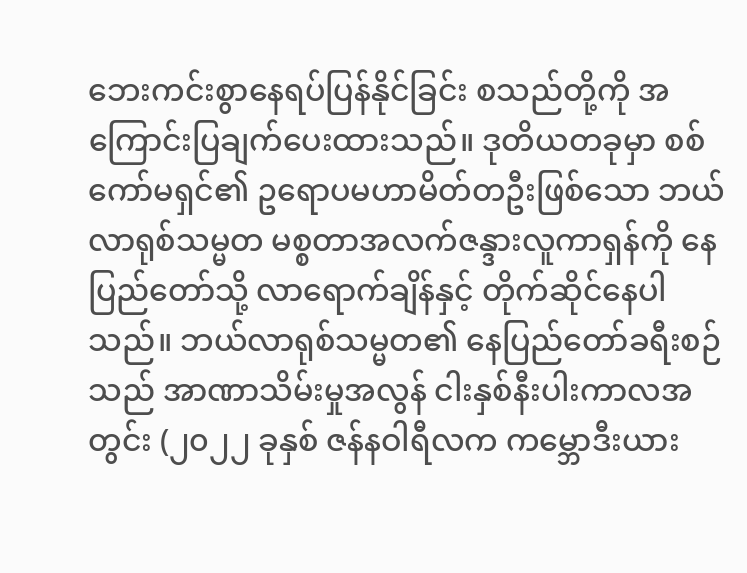ဘေးကင်းစွာနေရပ်ပြန်နိုင်ခြင်း စသည်တို့ကို အကြောင်းပြချက်ပေးထားသည်။ ဒုတိယတခုမှာ စစ်ကော်မရှင်၏ ဥရောပမဟာမိတ်တဦးဖြစ်သော ဘယ်လာရုစ်သမ္မတ မစ္စတာအလက်ဇန္ဒားလူကာရှန်ကို နေပြည်တော်သို့ လာရောက်ချိန်နှင့် တိုက်ဆိုင်နေပါသည်။ ဘယ်လာရုစ်သမ္မတ၏ နေပြည်တော်ခရီးစဉ်သည် အာဏာသိမ်းမှုအလွန် ငါးနှစ်နီးပါးကာလအတွင်း (၂၀၂၂ ခုနှစ် ဇန်နဝါရီလက ကမ္ဘောဒီးယား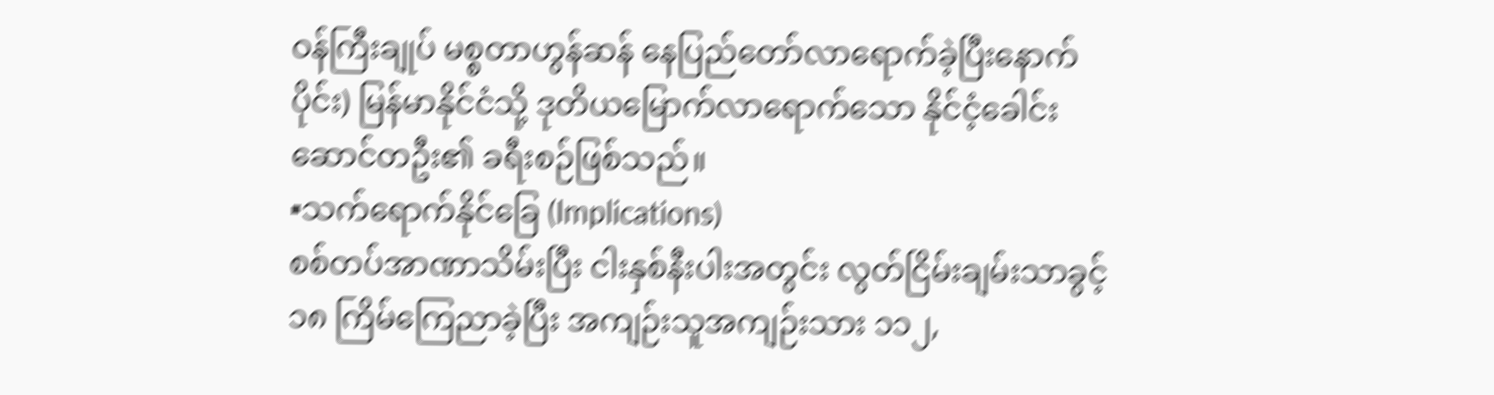ဝန်ကြီးချုပ် မစ္စတာဟွန်ဆန် နေပြည်တော်လာရောက်ခဲ့ပြီးနောက်ပိုင်း) မြန်မာနိုင်ငံသို့ ဒုတိယမြောက်လာရောက်သော နိုင်ငံ့ခေါင်းဆောင်တဦး၏ ခရီးစဉ်ဖြစ်သည်။
▪သက်ရောက်နိုင်ခြေ (Implications)
စစ်တပ်အာဏာသိမ်းပြီး ငါးနှစ်နီးပါးအတွင်း လွတ်ငြိမ်းချမ်းသာခွင့် ၁၈ ကြိမ်ကြေညာခဲ့ပြီး အကျဉ်းသူအကျဉ်းသား ၁၁၂,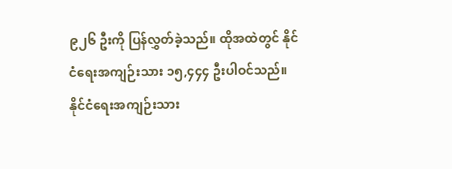၉၂၆ ဦးကို ပြန်လွှတ်ခဲ့သည်။ ထိုအထဲတွင် နိုင်ငံရေးအကျဉ်းသား ၁၅,၄၄၄ ဦးပါဝင်သည်။ နိုင်ငံရေးအကျဉ်းသား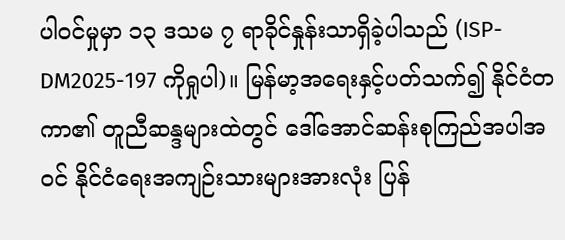ပါဝင်မှုမှာ ၁၃ ဒသမ ၇ ရာခိုင်နှုန်းသာရှိခဲ့ပါသည် (ISP-DM2025-197 ကိုရှုပါ)။ မြန်မာ့အရေးနှင့်ပတ်သက်၍ နိုင်ငံတကာ၏ တူညီဆန္ဒများထဲတွင် ဒေါ်အောင်ဆန်းစုကြည်အပါအဝင် နိုင်ငံရေးအကျဉ်းသားများအားလုံး ပြန်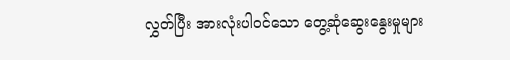လွှတ်ပြီး အားလုံးပါဝင်သော တွေ့ဆုံဆွေးနွေးမှုများ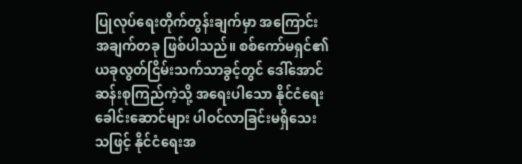ပြုလုပ်ရေးတိုက်တွန်းချက်မှာ အကြောင်းအချက်တခု ဖြစ်ပါသည်။ စစ်ကော်မရှင်၏ ယခုလွတ်ငြိမ်းသက်သာခွင့်တွင် ဒေါ်အောင်ဆန်းစုကြည်ကဲ့သို့ အရေးပါသော နိုင်ငံရေးခေါင်းဆောင်များ ပါဝင်လာခြင်းမရှိသေးသဖြင့် နိုင်ငံရေးအ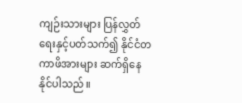ကျဉ်းသားများ ပြန်လွှတ်ရေးနှင့်ပတ်သက်၍ နိုင်ငံတကာဖိအားများ ဆက်ရှိနေနိုင်ပါသည်။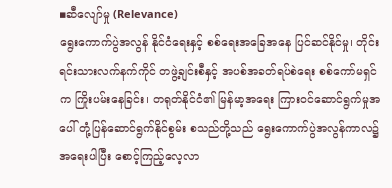▪ဆီလျော်မှု (Relevance)
ရွေးကောက်ပွဲအလွန် နိုင်ငံရေးနှင့် စစ်ရေးအခြေအနေ ပြင်ဆင်နိုင်မှု၊ တိုင်းရင်းသားလက်နက်ကိုင် တဖွဲ့ချင်းစီနှင့် အပစ်အခတ်ရပ်စဲရေး စစ်ကော်မရှင်က ကြိုးပမ်းနေခြင်း၊ တရုတ်နိုင်ငံ၏ မြန်မာ့အရေး ကြားဝင်ဆောင်ရွက်မှုအပေါ် တုံ့ပြန်ဆောင်ရွက်နိုင်စွမ်း စသည်တို့သည် ရွေးကောက်ပွဲအလွန်ကာလ၌ အရေးပါပြီး စောင့်ကြည့်လေ့လာ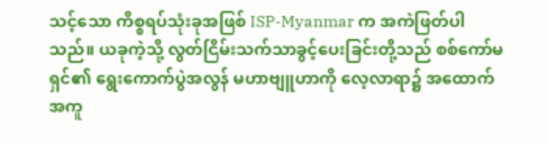သင့်သော ကိစ္စရပ်သုံးခုအဖြစ် ISP-Myanmar က အကဲဖြတ်ပါသည်။ ယခုကဲ့သို့ လွတ်ငြိမ်းသက်သာခွင့်ပေးခြင်းတို့သည် စစ်ကော်မရှင်၏ ရွေးကောက်ပွဲအလွန် မဟာဗျူဟာကို လေ့လာရာ၌ အထောက်အကူ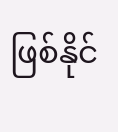ဖြစ်နိုင်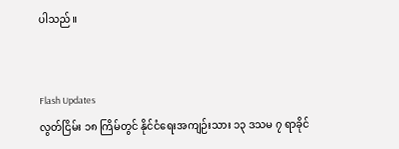ပါသည်။


Flash Updates
လွတ်ငြိမ်း ၁၈ ကြိမ်တွင် နိုင်ငံရေးအကျဉ်းသား ၁၃ ဒသမ ၇ ရာခိုင်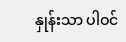နှုန်းသာ ပါဝင်